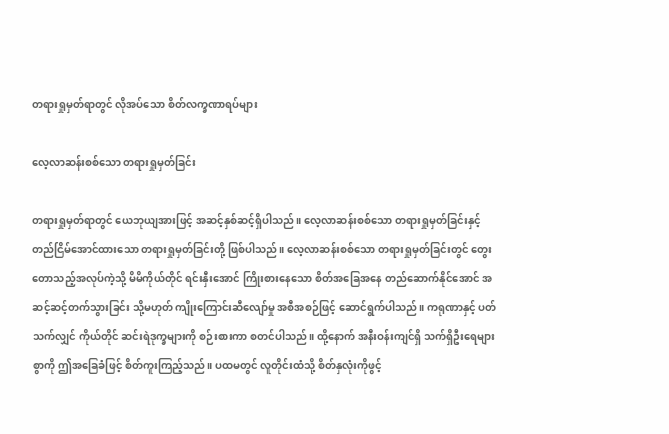တရားရှုမှတ်ရာတွင် လိုအပ်သော စိတ်လက္ခဏာရပ်များ

လေ့လာဆန်းစစ်သော တရားရှုမှတ်ခြင်း

တရားရှုမှတ်ရာတွင် ယေဘုယျအားဖြင့် အဆင့်နှစ်ဆင့်ရှိပါသည်။ လေ့လာဆန်းစစ်သော တရားရှုမှတ်ခြင်းနှင့် တည်ငြိမ်အောင်ထားသော တရားရှုမှတ်ခြင်းတို့ ဖြစ်ပါသည်။ လေ့လာဆန်းစစ်သော တရားရှုမှတ်ခြင်းတွင် တွေးတောသည့်အလုပ်ကဲ့သို့ မိမိကိုယ်တိုင် ရင်းနှီးအောင် ကြိုးစားနေသော စိတ်အခြေအနေ တည်ဆောက်နိုင်အောင် အဆင့်ဆင့်တက်သွားခြင်း သို့မဟုတ် ကျိုးကြောင်းဆီလျော်မှု အစီအစဉ်ဖြင့် ဆောင်ရွက်ပါသည်။ ကရုဏာနှင့် ပတ်သက်လျှင် ကိုယ်တိုင် ဆင်းရဲဒုက္ခများကို စဉ်းစားကာ စတင်ပါသည်။ ထို့နောက် အနီးဝန်းကျင်ရှိ သက်ရှိဦးရေများစွာကို ဤအခြေခံဖြင့် စိတ်ကူးကြည့်သည်။ ပထမတွင် လူတိုင်းထံသို့ စိတ်နှလုံးကိုဖွင့်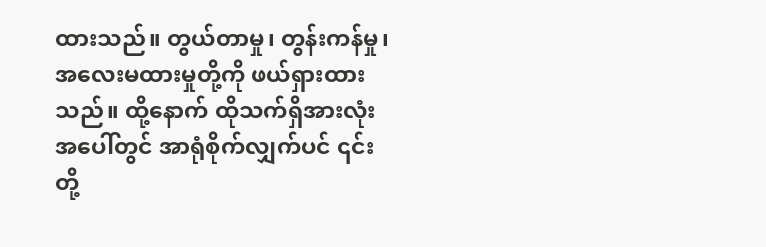ထားသည်။ တွယ်တာမှု၊ တွန်းကန်မှု၊ အလေးမထားမှုတို့ကို ဖယ်ရှားထားသည်။ ထို့နောက် ထိုသက်ရှိအားလုံးအပေါ်တွင် အာရုံစိုက်လျှက်ပင် ၎င်းတို့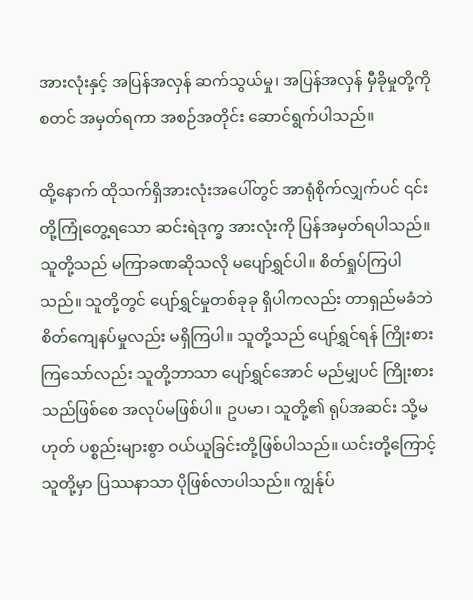အားလုံးနှင့် အပြန်အလှန် ဆက်သွယ်မှု၊ အပြန်အလှန် မှီခိုမှုတို့ကို စတင် အမှတ်ရကာ အစဉ်အတိုင်း ဆောင်ရွက်ပါသည်။

ထို့နောက် ထိုသက်ရှိအားလုံးအပေါ်တွင် အာရုံစိုက်လျှက်ပင် ၎င်းတို့ကြုံတွေ့ရသော ဆင်းရဲဒုက္ခ အားလုံးကို ပြန်အမှတ်ရပါသည်။ သူတို့သည် မကြာခဏဆိုသလို မပျော်ရွှင်ပါ။ စိတ်ရှုပ်ကြပါသည်။ သူတို့တွင် ပျော်ရွှင်မှုတစ်ခုခု ရှိပါကလည်း တာရှည်မခံဘဲ စိတ်ကျေနပ်မှုလည်း မရှိကြပါ။ သူတို့သည် ပျော်ရွှင်ရန် ကြိုးစားကြသော်လည်း သူတို့ဘာသာ ပျော်ရွှင်အောင် မည်မျှပင် ကြိုးစားသည်ဖြစ်စေ အလုပ်မဖြစ်ပါ။ ဥပမာ၊ သူတို့၏ ရုပ်အဆင်း သို့မဟုတ် ပစ္စည်းများစွာ ဝယ်ယူခြင်းတို့ဖြစ်ပါသည်။ ယင်းတို့ကြောင့် သူတို့မှာ ပြဿနာသာ ပိုဖြစ်လာပါသည်။ ကျွန်ုပ်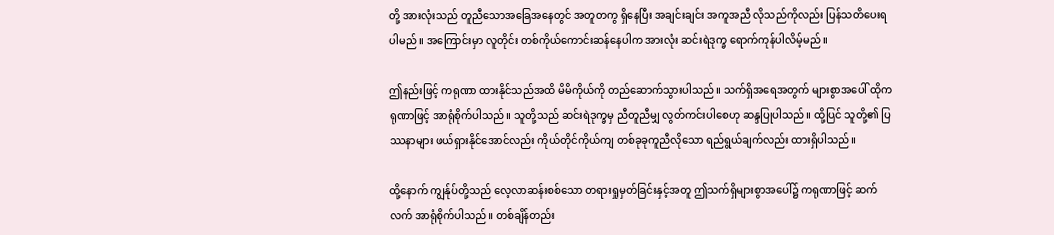တို့ အားလုံးသည် တူညီသောအခြေအနေတွင် အတူတကွ ရှိနေပြီး အချင်းချင်း အကူအညီ လိုသည်ကိုလည်း ပြန်သတိပေးရပါမည်။ အကြောင်းမှာ လူတိုင်း တစ်ကိုယ်ကောင်းဆန်နေပါက အားလုံး ဆင်းရဲဒုက္ခ ရောက်ကုန်ပါလိမ့်မည်။

ဤနည်းဖြင့် ကရုဏာ ထားနိုင်သည်အထိ မိမိကိုယ်ကို တည်ဆောက်သွားပါသည်။ သက်ရှိအရေအတွက် များစွာအပေါ် ထိုကရုဏာဖြင့် အာရုံစိုက်ပါသည်။ သူတို့သည် ဆင်းရဲဒုက္ခမှ ညီတူညီမျှ လွတ်ကင်းပါစေဟု ဆန္ဒပြုပါသည်။ ထို့ပြင် သူတို့၏ ပြဿနာများ ဖယ်ရှားနိုင်အောင်လည်း ကိုယ်တိုင်ကိုယ်ကျ တစ်ခုခုကူညီလိုသော ရည်ရွယ်ချက်လည်း ထားရှိပါသည်။

ထို့နောက် ကျွန်ုပ်တို့သည် လေ့လာဆန်းစစ်သော တရားရှုမှတ်ခြင်းနှင့်အတူ ဤသက်ရှိများစွာအပေါ်၌ ကရုဏာဖြင့် ဆက်လက် အာရုံစိုက်ပါသည်။ တစ်ချိန်တည်း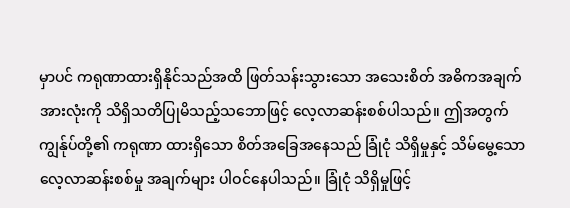မှာပင် ကရုဏာထားရှိနိုင်သည်အထိ ဖြတ်သန်းသွားသော အသေးစိတ် အဓိကအချက်အားလုံးကို သိရှိသတိပြုမိသည့်သဘောဖြင့် လေ့လာဆန်းစစ်ပါသည်။ ဤအတွက် ကျွန်ုပ်တို့၏ ကရုဏာ ထားရှိသော စိတ်အခြေအနေသည် ခြုံငုံ သိရှိမှုနှင့် သိမ်မွေ့သော လေ့လာဆန်းစစ်မှု အချက်များ ပါဝင်နေပါသည်။ ခြုံငုံ သိရှိမှုဖြင့်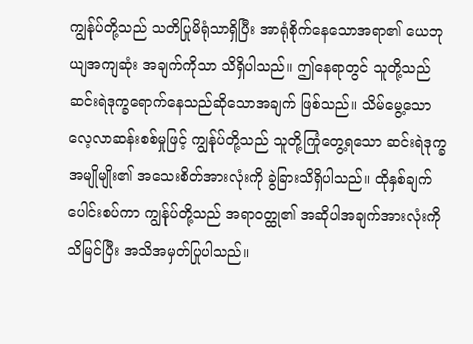ကျွန်ုပ်တို့သည် သတိပြုမိရုံသာရှိပြီး အာရုံစိုက်နေသောအရာ၏ ယေဘုယျအကျဆုံး အချက်ကိုသာ သိရှိပါသည်။ ဤနေရာတွင် သူတို့သည် ဆင်းရဲဒုက္ခရောက်နေသည်ဆိုသောအချက် ဖြစ်သည်။ သိမ်မွေ့သော လေ့လာဆန်းစစ်မှုဖြင့် ကျွန်ုပ်တို့သည် သူတို့ကြုံတွေ့ရသော ဆင်းရဲဒုက္ခ အမျိုမျိုး၏ အသေးစိတ်အားလုံးကို ခွဲခြားသိရှိပါသည်။ ထိုနှစ်ချက် ပေါင်းစပ်ကာ ကျွန်ုပ်တို့သည် အရာဝတ္ထု၏ အဆိုပါအချက်အားလုံးကို သိမြင်ပြီး အသိအမှတ်ပြုပါသည်။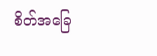စိတ်အခြေ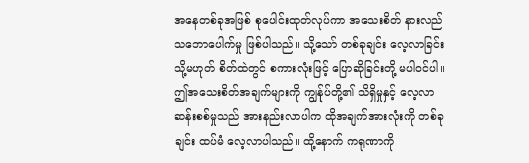အနေတစ်ခုအဖြစ် စုပေါင်းထုတ်လုပ်ကာ အသေးစိတ် နားလည်သဘောပေါက်မှု ဖြစ်ပါသည်။ သို့သော် တစ်ခုချင်း လေ့လာခြင်း သို့မဟုတ် စိတ်ထဲတွင် စကားလုံးဖြင့် ပြောဆိုခြင်းတို့ မပါဝင်ပါ။ ဤအသေးစိတ်အချက်များကို ကျွန်ုပ်တို့၏ သိရှိမှုနှင့် လေ့လာဆန်းစစ်မှုသည် အားနည်းလာပါက ထိုအချက်အားလုံးကို တစ်ခုချင်း ထပ်မံ လေ့လာပါသည်။ ထို့နောက် ကရုဏာကို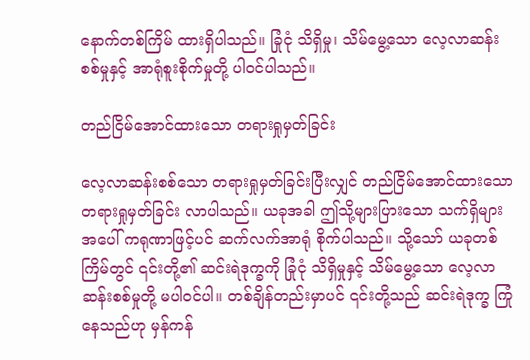နောက်တစ်ကြိမ် ထားရှိပါသည်။ ခြုံငုံ သိရှိမှု၊ သိမ်မွေ့သော လေ့လာဆန်းစစ်မှုနှင့် အာရုံစူးစိုက်မှုတို့ ပါဝင်ပါသည်။

တည်ငြိမ်အောင်ထားသော တရားရှုမှတ်ခြင်း

လေ့လာဆန်းစစ်သော တရားရှုမှတ်ခြင်းပြီးလျှင် တည်ငြိမ်အောင်ထားသော တရားရှုမှတ်ခြင်း လာပါသည်။ ယခုအခါ ဤသို့များပြားသော သက်ရှိများအပေါ် ကရုဏာဖြင့်ပင် ဆက်လက်အာရုံ စိုက်ပါသည်။ သို့သော် ယခုတစ်ကြိမ်တွင် ၎င်းတို့၏ ဆင်းရဲဒုက္ခကို ခြုံငုံ သိရှိမှုနှင့် သိမ်မွေ့သော လေ့လာဆန်းစစ်မှုတို့ မပါဝင်ပါ။ တစ်ချိန်တည်းမှာပင် ၎င်းတို့သည် ဆင်းရဲဒုက္ခ ကြုံနေသည်ဟု မှန်ကန်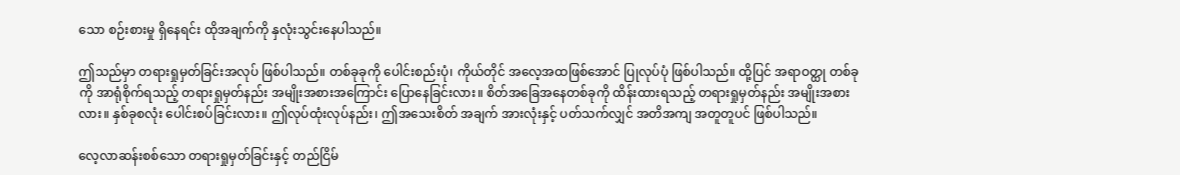သော စဉ်းစားမှု ရှိနေရင်း ထိုအချက်ကို နှလုံးသွင်းနေပါသည်။

ဤသည်မှာ တရားရှုမှတ်ခြင်းအလုပ် ဖြစ်ပါသည်။ တစ်ခုခုကို ပေါင်းစည်းပုံ၊ ကိုယ်တိုင် အလေ့အထဖြစ်အောင် ပြုလုပ်ပုံ ဖြစ်ပါသည်။ ထို့ပြင် အရာဝတ္ထု တစ်ခုကို အာရုံစိုက်ရသည့် တရားရှုမှတ်နည်း အမျိုးအစားအကြောင်း ပြောနေခြင်းလား။ စိတ်အခြေအနေတစ်ခုကို ထိန်းထားရသည့် တရားရှုမှတ်နည်း အမျိုးအစားလား။ နှစ်ခုစလုံး ပေါင်းစပ်ခြင်းလား။ ဤလုပ်ထုံးလုပ်နည်း၊ ဤအသေးစိတ် အချက် အားလုံးနှင့် ပတ်သက်လျှင် အတိအကျ အတူတူပင် ဖြစ်ပါသည်။

လေ့လာဆန်းစစ်သော တရားရှုမှတ်ခြင်းနှင့် တည်ငြိမ်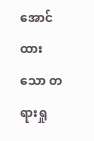အောင်ထားသော တရားရှု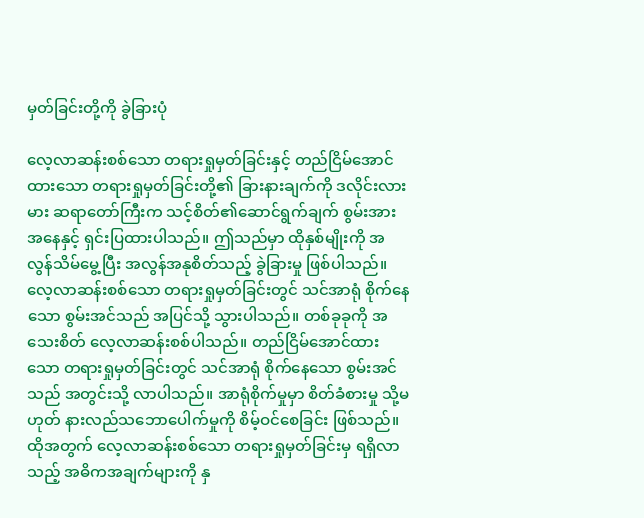မှတ်ခြင်းတို့ကို ခွဲခြားပုံ

လေ့လာဆန်းစစ်သော တရားရှုမှတ်ခြင်းနှင့် တည်ငြိမ်အောင်ထားသော တရားရှုမှတ်ခြင်းတို့၏ ခြားနားချက်ကို ဒလိုင်းလားမား ဆရာတော်ကြီးက သင့်စိတ်၏ဆောင်ရွက်ချက် စွမ်းအားအနေနှင့် ရှင်းပြထားပါသည်။ ဤသည်မှာ ထိုနှစ်မျိုးကို အလွန်သိမ်မွေ့ပြီး အလွန်အနုစိတ်သည့် ခွဲခြားမှု ဖြစ်ပါသည်။ လေ့လာဆန်းစစ်သော တရားရှုမှတ်ခြင်းတွင် သင်အာရုံ စိုက်နေသော စွမ်းအင်သည် အပြင်သို့ သွားပါသည်။ တစ်ခုခုကို အသေးစိတ် လေ့လာဆန်းစစ်ပါသည်။ တည်ငြိမ်အောင်ထားသော တရားရှုမှတ်ခြင်းတွင် သင်အာရုံ စိုက်နေသော စွမ်းအင်သည် အတွင်းသို့ လာပါသည်။ အာရုံစိုက်မှုမှာ စိတ်ခံစားမှု သို့မဟုတ် နားလည်သဘောပေါက်မှုကို စိမ့်ဝင်စေခြင်း ဖြစ်သည်။ ထိုအတွက် လေ့လာဆန်းစစ်သော တရားရှုမှတ်ခြင်းမှ ရရှိလာသည့် အဓိကအချက်များကို နှ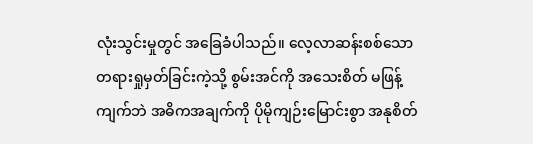လုံးသွင်းမှုတွင် အခြေခံပါသည်။ လေ့လာဆန်းစစ်သော တရားရှုမှတ်ခြင်းကဲ့သို့ စွမ်းအင်ကို အသေးစိတ် မဖြန့်ကျက်ဘဲ အဓိကအချက်ကို ပိုမိုကျဉ်းမြောင်းစွာ အနုစိတ်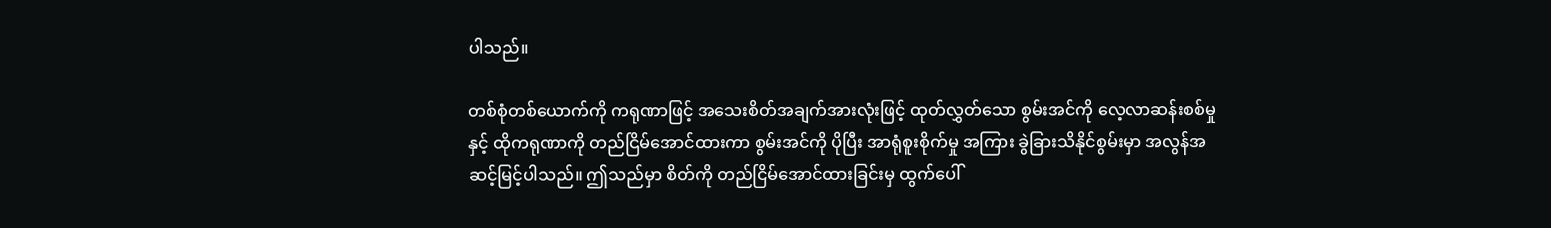ပါသည်။

တစ်စုံတစ်ယောက်ကို ကရုဏာဖြင့် အသေးစိတ်အချက်အားလုံးဖြင့် ထုတ်လွှတ်သော စွမ်းအင်ကို လေ့လာဆန်းစစ်မှုနှင့် ထိုကရုဏာကို တည်ငြိမ်အောင်ထားကာ စွမ်းအင်ကို ပိုပြီး အာရုံစူးစိုက်မှု အကြား ခွဲခြားသိနိုင်စွမ်းမှာ အလွန်အဆင့်မြင့်ပါသည်။ ဤသည်မှာ စိတ်ကို တည်ငြိမ်အောင်ထားခြင်းမှ ထွက်ပေါ်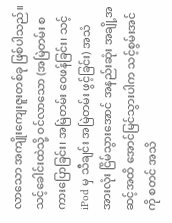လာသော အကျိုးကျေးဇူးတစ်ခု ဖြစ်ပါသည်။ သင့်ခေါင်းထဲသို့ ဝင်လာသော (အမြဲတမ်း စကားပြောခြင်း၊ အမြဲတမ်း ဝေဖန်ခြင်း၊ သင့် iPod မှ သီချင်း အမြဲတမ်း ဖွင့်ခြင်း) အသံအားလုံး ငြိမ်သွားအောင် အနည်းဆုံး အချို့အဆင့်အထိ အောင်မြင်သွားပါက သင့်စွမ်းအင်ကို စတင် အသိ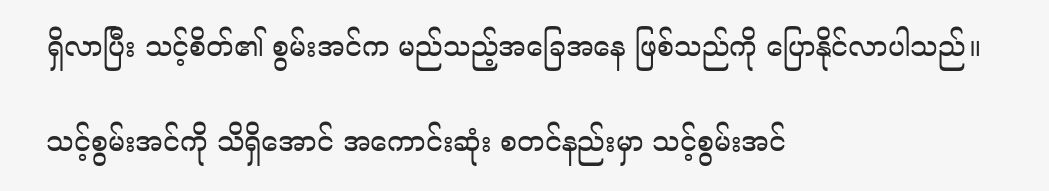ရှိလာပြီး သင့်စိတ်၏ စွမ်းအင်က မည်သည့်အခြေအနေ ဖြစ်သည်ကို ပြောနိုင်လာပါသည်။

သင့်စွမ်းအင်ကို သိရှိအောင် အကောင်းဆုံး စတင်နည်းမှာ သင့်စွမ်းအင်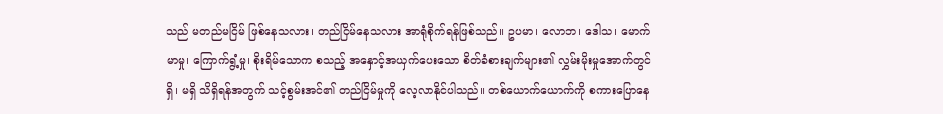သည် မတည်မငြိမ် ဖြစ်နေသလား၊ တည်ငြိမ်နေသလား အာရုံစိုက်ရန်ဖြစ်သည်။ ဥပမာ၊ လောဘ၊ ဒေါသ၊ မောက်မာမှု၊ ကြောက်ရွံ့မှု၊ စိုးရိမ်သောက စသည့် အနှောင့်အယှက်ပေးသော စိတ်ခံစားချက်များ၏ လွှမ်းမိုးမှုအောက်တွင် ရှိ၊ မရှိ သိရှိရန်အတွက် သင့်စွမ်းအင်၏ တည်ငြိမ်မှုကို လေ့လာနိုင်ပါသည်။ တစ်ယောက်ယောက်ကို စကားပြောနေ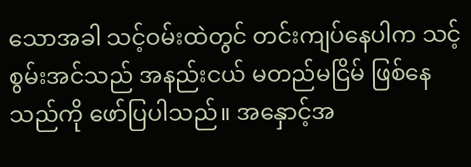သောအခါ သင့်ဝမ်းထဲတွင် တင်းကျပ်နေပါက သင့်စွမ်းအင်သည် အနည်းငယ် မတည်မငြိမ် ဖြစ်နေသည်ကို ဖော်ပြပါသည်။ အနှောင့်အ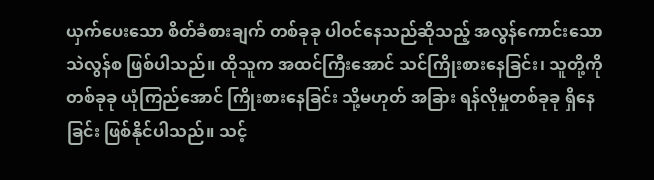ယှက်ပေးသော စိတ်ခံစားချက် တစ်ခုခု ပါဝင်နေသည်ဆိုသည့် အလွန်ကောင်းသော သဲလွန်စ ဖြစ်ပါသည်။ ထိုသူက အထင်ကြီးအောင် သင်ကြိုးစားနေခြင်း၊ သူတို့ကို တစ်ခုခု ယုံကြည်အောင် ကြိုးစားနေခြင်း သို့မဟုတ် အခြား ရန်လိုမှုတစ်ခုခု ရှိနေခြင်း ဖြစ်နိုင်ပါသည်။ သင့်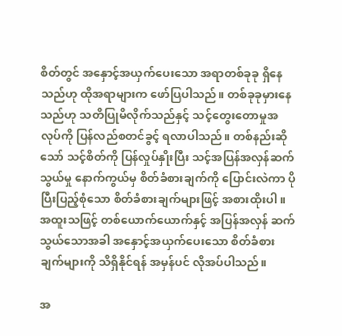စိတ်တွင် အနှောင့်အယှက်ပေးသော အရာတစ်ခုခု ရှိနေသည်ဟု ထိုအရာများက ဖော်ပြပါသည်။ တစ်ခုခုမှားနေသည်ဟု သတိပြုမိလိုက်သည်နှင့် သင့်တွေးတောမှုအလုပ်ကို ပြန်လည်စတင်ခွင့် ရလာပါသည်။ တစ်နည်းဆိုသော် သင့်စိတ်ကို ပြန်လှုပ်နှိုးပြီး သင့်အပြန်အလှန်ဆက်သွယ်မှု နောက်ကွယ်မှ စိတ်ခံစားချက်ကို ပြောင်းလဲကာ ပိုပြီးပြည့်စုံသော စိတ်ခံစားချက်များဖြင့် အစားထိုးပါ။ အထူးသဖြင့် တစ်ယောက်ယောက်နှင့် အပြန်အလှန် ဆက်သွယ်သောအခါ အနှောင့်အယှက်ပေးသော စိတ်ခံစားချက်များကို သိရှိနိုင်ရန် အမှန်ပင် လိုအပ်ပါသည်။

အ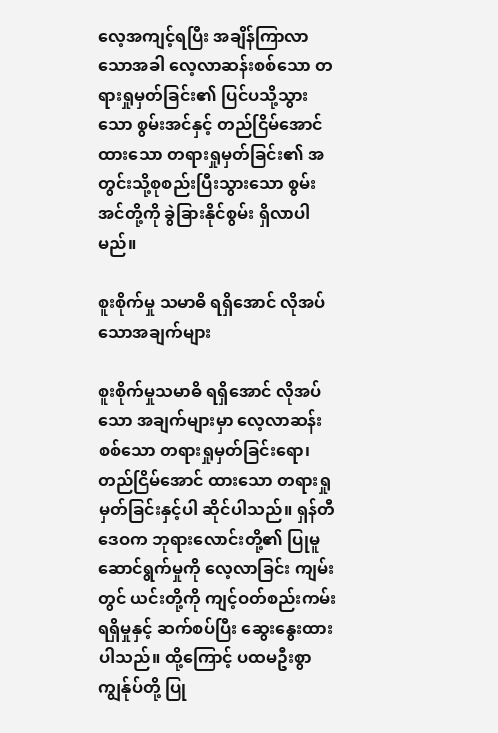လေ့အကျင့်ရပြီး အချိန်ကြာလာသောအခါ လေ့လာဆန်းစစ်သော တရားရှုမှတ်ခြင်း၏ ပြင်ပသို့သွားသော စွမ်းအင်နှင့် တည်ငြိမ်အောင်ထားသော တရားရှုမှတ်ခြင်း၏ အတွင်းသို့စုစည်းပြီးသွားသော စွမ်းအင်တို့ကို ခွဲခြားနိုင်စွမ်း ရှိလာပါမည်။

စူးစိုက်မှု သမာဓိ ရရှိအောင် လိုအပ်သောအချက်များ

စူးစိုက်မှုသမာဓိ ရရှိအောင် လိုအပ်သော အချက်များမှာ လေ့လာဆန်းစစ်သော တရားရှုမှတ်ခြင်းရော၊ တည်ငြိမ်အောင် ထားသော တရားရှုမှတ်ခြင်းနှင့်ပါ ဆိုင်ပါသည်။ ရှန်တီဒေဝက ဘုရားလောင်းတို့၏ ပြုမူဆောင်ရွက်မှုကို လေ့လာခြင်း ကျမ်းတွင် ယင်းတို့ကို ကျင့်ဝတ်စည်းကမ်း ရရှိမှုနှင့် ဆက်စပ်ပြီး ဆွေးနွေးထားပါသည်။ ထို့ကြောင့် ပထမဦးစွာ ကျွန်ုပ်တို့ ပြု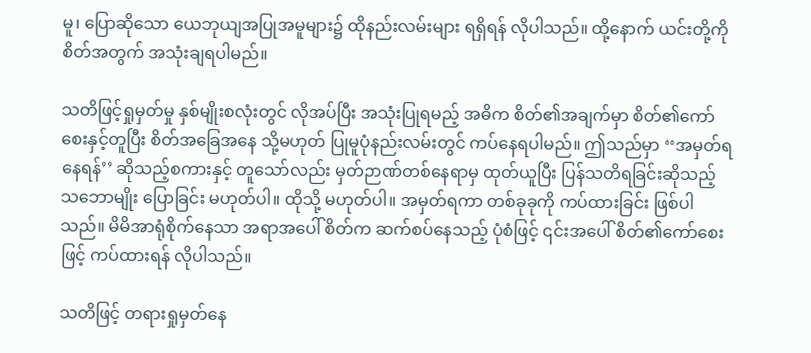မူ၊ ပြောဆိုသော ယေဘုယျအပြုအမူများ၌ ထိုနည်းလမ်းများ ရရှိရန် လိုပါသည်။ ထို့နောက် ယင်းတို့ကို စိတ်အတွက် အသုံးချရပါမည်။

သတိဖြင့်ရှုမှတ်မှု နှစ်မျိုးစလုံးတွင် လိုအပ်ပြီး အသုံးပြုရမည့် အဓိက စိတ်၏အချက်မှာ စိတ်၏ကော်စေးနှင့်တူပြီး စိတ်အခြေအနေ သို့မဟုတ် ပြုမူပုံနည်းလမ်းတွင် ကပ်နေရပါမည်။ ဤသည်မှာ ‘‘အမှတ်ရနေရန်’’ ဆိုသည့်စကားနှင့် တူသော်လည်း မှတ်ဉာဏ်တစ်နေရာမှ ထုတ်ယူပြီး ပြန်သတိရခြင်းဆိုသည့် သဘောမျိုး ပြောခြင်း မဟုတ်ပါ။ ထိုသို့ မဟုတ်ပါ။ အမှတ်ရကာ တစ်ခုခုကို ကပ်ထားခြင်း ဖြစ်ပါသည်။ မိမိအာရုံစိုက်နေသာ အရာအပေါ် စိတ်က ဆက်စပ်နေသည့် ပုံစံဖြင့် ၎င်းအပေါ် စိတ်၏ကော်စေးဖြင့် ကပ်ထားရန် လိုပါသည်။

သတိဖြင့် တရားရှုမှတ်နေ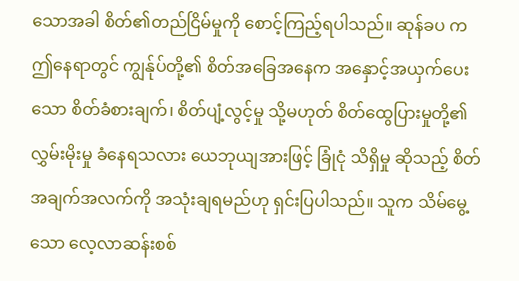သောအခါ စိတ်၏တည်ငြိမ်မှုကို စောင့်ကြည့်ရပါသည်။ ဆုန်ခပ က ဤနေရာတွင် ကျွန်ုပ်တို့၏ စိတ်အခြေအနေက အနှောင့်အယှက်ပေးသော စိတ်ခံစားချက်၊ စိတ်ပျံ့လွင့်မှု သို့မဟုတ် စိတ်ထွေပြားမှုတို့၏ လွှမ်းမိုးမှု ခံနေရသလား ယေဘုယျအားဖြင့် ခြုံငုံ သိရှိမှု ဆိုသည့် စိတ်အချက်အလက်ကို အသုံးချရမည်ဟု ရှင်းပြပါသည်။ သူက သိမ်မွေ့သော လေ့လာဆန်းစစ်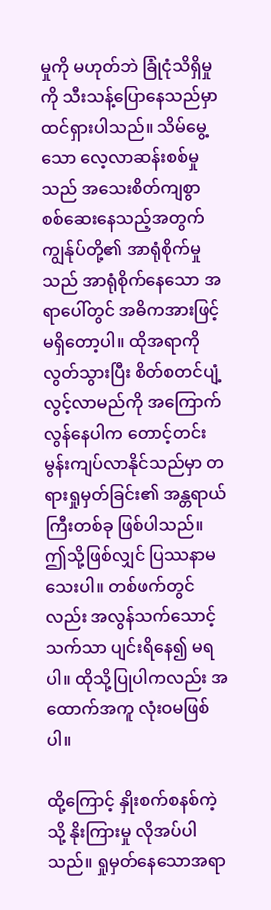မှုကို မဟုတ်ဘဲ ခြုံငုံသိရှိမှုကို သီးသန့်ပြောနေသည်မှာ ထင်ရှားပါသည်။ သိမ်မွေ့သော လေ့လာဆန်းစစ်မှုသည် အသေးစိတ်ကျစွာ စစ်ဆေးနေသည့်အတွက် ကျွန်ုပ်တို့၏ အာရုံစိုက်မှုသည် အာရုံစိုက်နေသော အရာပေါ်တွင် အဓိကအားဖြင့် မရှိတော့ပါ။ ထိုအရာကို လွတ်သွားပြီး စိတ်စတင်ပျံ့လွင့်လာမည်ကို အကြောက်လွန်နေပါက တောင့်တင်းမွန်းကျပ်လာနိုင်သည်မှာ တရားရှုမှတ်ခြင်း၏ အန္တရာယ်ကြီးတစ်ခု ဖြစ်ပါသည်။ ဤသို့ဖြစ်လျှင် ပြဿနာမသေးပါ။ တစ်ဖက်တွင်လည်း အလွန်သက်သောင့်သက်သာ ပျင်းရိနေ၍ မရပါ။ ထိုသို့ပြုပါကလည်း အထောက်အကူ လုံးဝမဖြစ်ပါ။

ထို့ကြောင့် နှိုးစက်စနစ်ကဲ့သို့ နိုးကြားမှု လိုအပ်ပါသည်။ ရှုမှတ်နေသောအရာ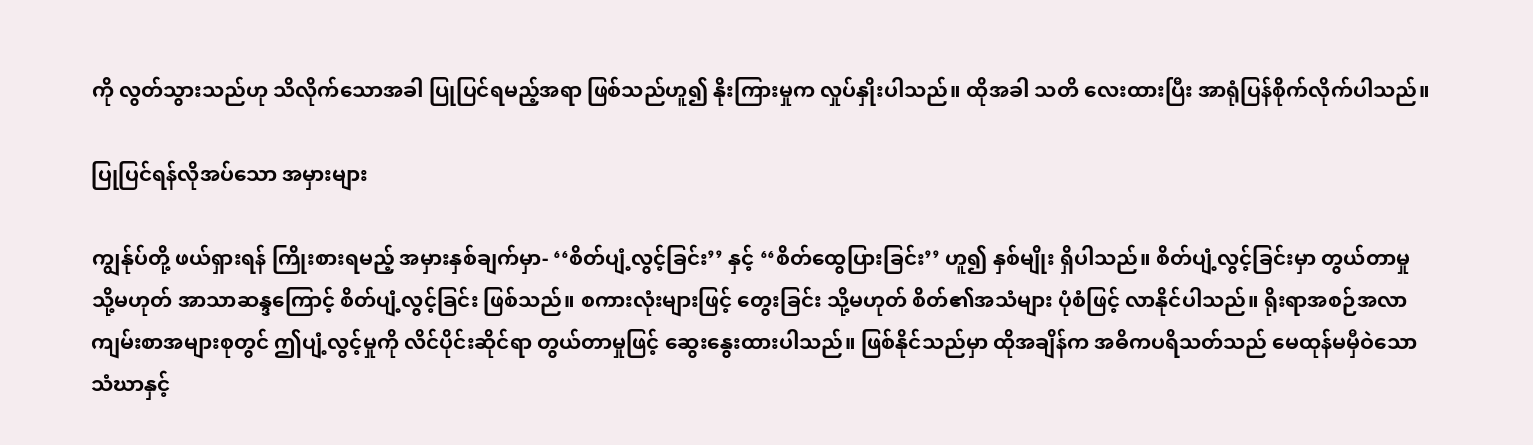ကို လွတ်သွားသည်ဟု သိလိုက်သောအခါ ပြုပြင်ရမည့်အရာ ဖြစ်သည်ဟူ၍ နိုးကြားမှုက လှုပ်နှိုးပါသည်။ ထိုအခါ သတိ လေးထားပြီး အာရုံပြန်စိုက်လိုက်ပါသည်။

ပြုပြင်ရန်လိုအပ်သော အမှားများ

ကျွန်ုပ်တို့ ဖယ်ရှားရန် ကြိုးစားရမည့် အမှားနှစ်ချက်မှာ- ‘‘စိတ်ပျံ့လွင့်ခြင်း’’ နှင့် ‘‘စိတ်ထွေပြားခြင်း’’ ဟူ၍ နှစ်မျိုး ရှိပါသည်။ စိတ်ပျံ့လွင့်ခြင်းမှာ တွယ်တာမှု သို့မဟုတ် အာသာဆန္ဒကြောင့် စိတ်ပျံ့လွင့်ခြင်း ဖြစ်သည်။ စကားလုံးများဖြင့် တွေးခြင်း သို့မဟုတ် စိတ်၏အသံများ ပုံစံဖြင့် လာနိုင်ပါသည်။ ရိုးရာအစဉ်အလာ ကျမ်းစာအများစုတွင် ဤပျံ့လွင့်မှုကို လိင်ပိုင်းဆိုင်ရာ တွယ်တာမှုဖြင့် ဆွေးနွေးထားပါသည်။ ဖြစ်နိုင်သည်မှာ ထိုအချိန်က အဓိကပရိသတ်သည် မေထုန်မမှီဝဲသော သံဃာနှင့်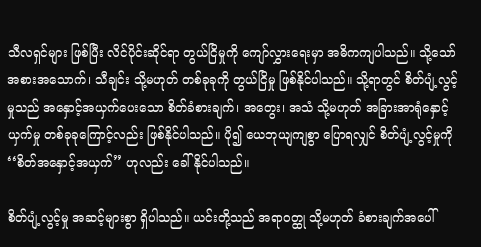သီလရှင်များ ဖြစ်ပြီး လိင်ပိုင်းဆိုင်ရာ တွယ်ငြိမှုကို ကျော်လွှားရေးမှာ အဓိကကျပါသည်။ သို့သော် အစားအသောက်၊ သီချင်း သို့မဟုတ် တစ်ခုခုကို တွယ်ငြိမှု ဖြစ်နိုင်ပါသည်။ သို့ရာတွင် စိတ်ပျံ့လွင့်မှုသည် အနှောင့်အယှက်ပေးသော စိတ်ခံစားချက်၊ အတွေး၊ အသံ သို့မဟုတ် အခြားအာရုံနှောင့်ယှက်မှု တစ်ခုခုကြောင့်လည်း ဖြစ်နိုင်ပါသည်။ ပို၍ ယေဘုယျကျစွာ ပြောရလျှင် စိတ်ပျံ့လွင့်မှုကို ‘‘စိတ်အနှောင့်အယှက်’’ ဟုလည်း ခေါ်နိုင်ပါသည်။

စိတ်ပျံ့လွင့်မှု အဆင့်များစွာ ရှိပါသည်။ ယင်းတို့သည် အရာဝတ္ထု သို့မဟုတ် ခံစားချက်အပေါ်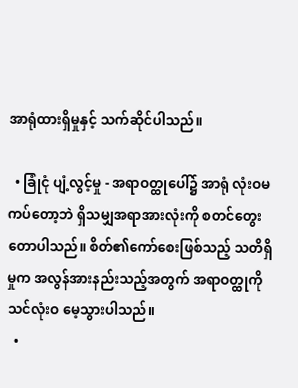အာရုံထားရှိမှုနှင့် သက်ဆိုင်ပါသည်။

  • ခြုံငုံ ပျံ့လွင့်မှု - အရာဝတ္ထုပေါ်၌ အာရုံ လုံးဝမကပ်တော့ဘဲ ရှိသမျှအရာအားလုံးကို စတင်တွေးတောပါသည်။ စိတ်၏ကော်စေးဖြစ်သည့် သတိရှိမှုက အလွန်အားနည်းသည့်အတွက် အရာဝတ္ထုကို သင်လုံးဝ မေ့သွားပါသည်။
  •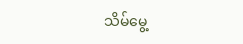သိမ်မွေ့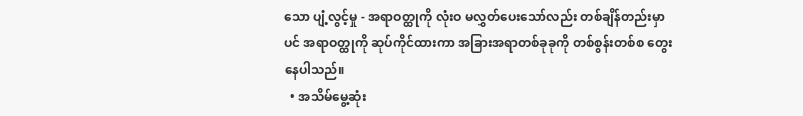သော ပျံ့လွင့်မှု - အရာဝတ္ထုကို လုံးဝ မလွှတ်ပေးသော်လည်း တစ်ချိန်တည်းမှာပင် အရာဝတ္ထုကို ဆုပ်ကိုင်ထားကာ အခြားအရာတစ်ခုခုကို တစ်စွန်းတစ်စ တွေးနေပါသည်။
  • အသိမ်မွေ့ဆုံး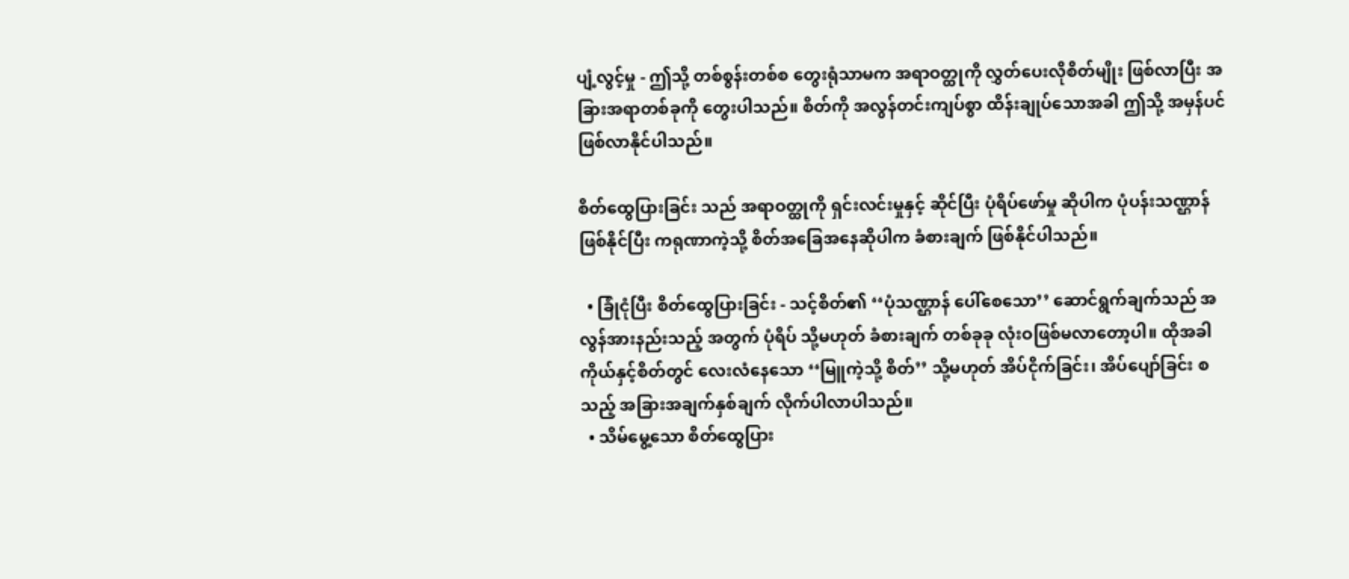ပျံ့လွင့်မှု - ဤသို့ တစ်စွန်းတစ်စ တွေးရုံသာမက အရာဝတ္ထုကို လွှတ်ပေးလိုစိတ်မျိုး ဖြစ်လာပြီး အခြားအရာတစ်ခုကို တွေးပါသည်။ စိတ်ကို အလွန်တင်းကျပ်စွာ ထိန်းချုပ်သောအခါ ဤသို့ အမှန်ပင် ဖြစ်လာနိုင်ပါသည်။

စိတ်ထွေပြားခြင်း သည် အရာဝတ္ထုကို ရှင်းလင်းမှုနှင့် ဆိုင်ပြီး ပုံရိပ်ဖော်မှု ဆိုပါက ပုံပန်းသဏ္ဌာန် ဖြစ်နိုင်ပြီး ကရုဏာကဲ့သို့ စိတ်အခြေအနေဆိုပါက ခံစားချက် ဖြစ်နိုင်ပါသည်။

  • ခြုံငုံပြီး စိတ်ထွေပြားခြင်း - သင့်စိတ်၏ ‘‘ပုံသဏ္ဌာန် ပေါ်စေသော’’ ဆောင်ရွက်ချက်သည် အလွန်အားနည်းသည့် အတွက် ပုံရိပ် သို့မဟုတ် ခံစားချက် တစ်ခုခု လုံးဝဖြစ်မလာတော့ပါ။ ထိုအခါ ကိုယ်နှင့်စိတ်တွင် လေးလံနေသော ‘‘မြူကဲ့သို့ စိတ်’’ သို့မဟုတ် အိပ်ငိုက်ခြင်း၊ အိပ်ပျော်ခြင်း စသည့် အခြားအချက်နှစ်ချက် လိုက်ပါလာပါသည်။
  • သိမ်မွေ့သော စိတ်ထွေပြား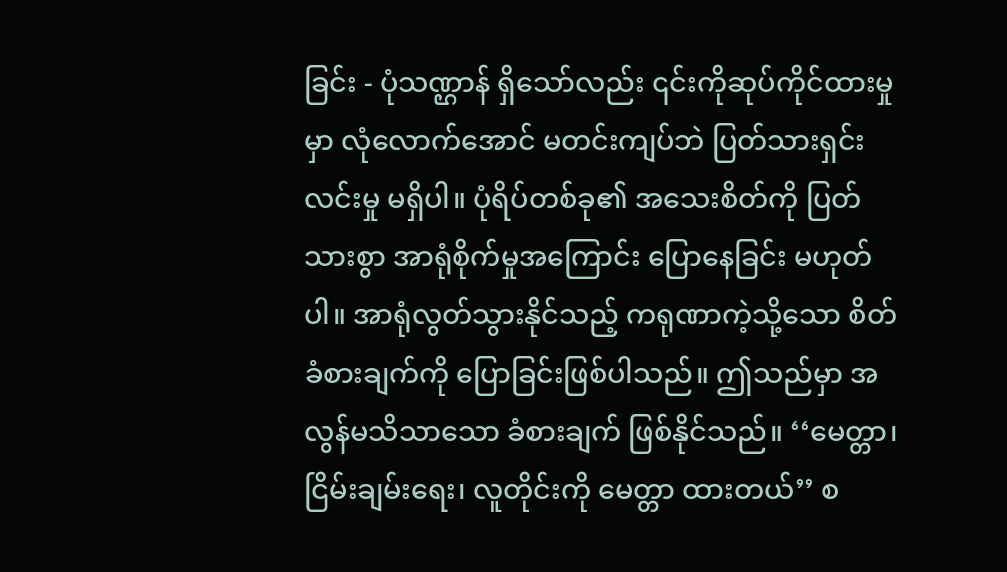ခြင်း - ပုံသဏ္ဌာန် ရှိသော်လည်း ၎င်းကိုဆုပ်ကိုင်ထားမှုမှာ လုံလောက်အောင် မတင်းကျပ်ဘဲ ပြတ်သားရှင်းလင်းမှု မရှိပါ။ ပုံရိပ်တစ်ခု၏ အသေးစိတ်ကို ပြတ်သားစွာ အာရုံစိုက်မှုအကြောင်း ပြောနေခြင်း မဟုတ်ပါ။ အာရုံလွတ်သွားနိုင်သည့် ကရုဏာကဲ့သို့သော စိတ်ခံစားချက်ကို ပြောခြင်းဖြစ်ပါသည်။ ဤသည်မှာ အလွန်မသိသာသော ခံစားချက် ဖြစ်နိုင်သည်။ ‘‘မေတ္တာ၊ ငြိမ်းချမ်းရေး၊ လူတိုင်းကို မေတ္တာ ထားတယ်’’ စ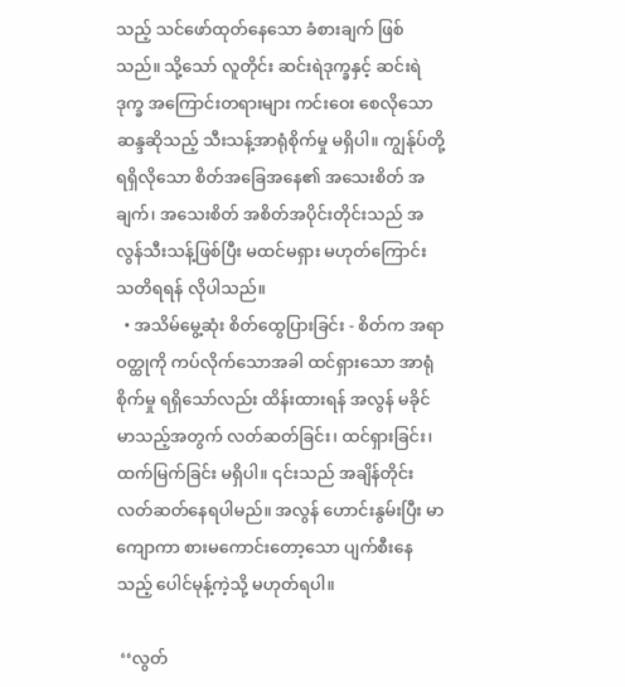သည့် သင်ဖော်ထုတ်နေသော ခံစားချက် ဖြစ်သည်။ သို့သော် လူတိုင်း ဆင်းရဲဒုက္ခနှင့် ဆင်းရဲဒုက္ခ အကြောင်းတရားများ ကင်းဝေး စေလိုသော ဆန္ဒဆိုသည့် သီးသန့်အာရုံစိုက်မှု မရှိပါ။ ကျွန်ုပ်တို့ ရရှိလိုသော စိတ်အခြေအနေ၏ အသေးစိတ် အချက်၊ အသေးစိတ် အစိတ်အပိုင်းတိုင်းသည် အလွန်သီးသန့်ဖြစ်ပြီး မထင်မရှား မဟုတ်ကြောင်း သတိရရန် လိုပါသည်။
  • အသိမ်မွေ့ဆုံး စိတ်ထွေပြားခြင်း - စိတ်က အရာဝတ္ထုကို ကပ်လိုက်သောအခါ ထင်ရှားသော အာရုံစိုက်မှု ရရှိသော်လည်း ထိန်းထားရန် အလွန် မခိုင်မာသည့်အတွက် လတ်ဆတ်ခြင်း၊ ထင်ရှားခြင်း၊ ထက်မြက်ခြင်း မရှိပါ။ ၎င်းသည် အချိန်တိုင်း လတ်ဆတ်နေရပါမည်။ အလွန် ဟောင်းနွမ်းပြီး မာကျောကာ စားမကောင်းတော့သော ပျက်စီးနေသည့် ပေါင်မုန့်ကဲ့သို့ မဟုတ်ရပါ။

 ‘‘လွတ်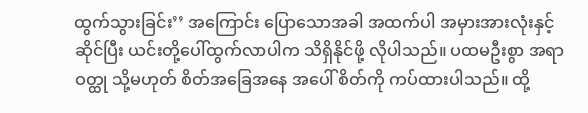ထွက်သွားခြင်း’’ အကြောင်း ပြောသောအခါ အထက်ပါ အမှားအားလုံးနှင့် ဆိုင်ပြီး ယင်းတို့ပေါ်ထွက်လာပါက သိရှိနိုင်ဖို့ လိုပါသည်။ ပထမဦးစွာ အရာဝတ္ထု သို့မဟုတ် စိတ်အခြေအနေ အပေါ် စိတ်ကို ကပ်ထားပါသည်။ ထို့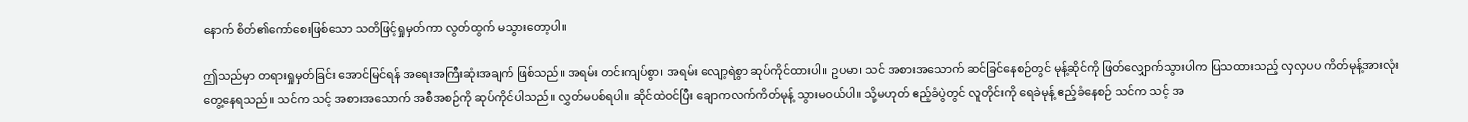နောက် စိတ်၏ကော်စေးဖြစ်သော သတိဖြင့်ရှုမှတ်ကာ လွတ်ထွက် မသွားတော့ပါ။

ဤသည်မှာ တရားရှုမှတ်ခြင်း အောင်မြင်ရန် အရေးအကြီးဆုံးအချက် ဖြစ်သည်။ အရမ်း တင်းကျပ်စွာ၊ အရမ်း လျော့ရဲစွာ ဆုပ်ကိုင်ထားပါ။ ဥပမာ၊ သင် အစားအသောက် ဆင်ခြင်နေစဉ်တွင် မုန့်ဆိုင်ကို ဖြတ်လျှောက်သွားပါက ပြသထားသည့် လှလှပပ ကိတ်မုန့်အားလုံး တွေ့နေရသည်။ သင်က သင့် အစားအသောက် အစီအစဉ်ကို ဆုပ်ကိုင်ပါသည်။ လွှတ်မပစ်ရပါ။ ဆိုင်ထဲဝင်ပြီး ချောကလက်ကိတ်မုန့် သွားမဝယ်ပါ။ သို့မဟုတ် ဧည့်ခံပွဲတွင် လူတိုင်းကို ရေခဲမုန့် ဧည့်ခံနေစဉ် သင်က သင့် အ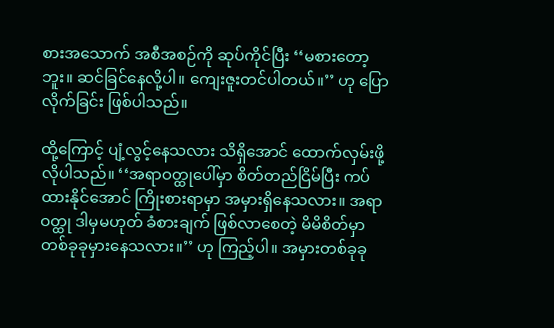စားအသောက် အစီအစဉ်ကို ဆုပ်ကိုင်ပြီး ‘‘မစားတော့ဘူး။ ဆင်ခြင်နေလို့ပါ။ ကျေးဇူးတင်ပါတယ်။’’ ဟု ပြောလိုက်ခြင်း ဖြစ်ပါသည်။

ထို့ကြောင့် ပျံ့လွင့်နေသလား သိရှိအောင် ထောက်လှမ်းဖို့ လိုပါသည်။ ‘‘အရာဝတ္ထုပေါ်မှာ စိတ်တည်ငြိမ်ပြီး ကပ်ထားနိုင်အောင် ကြိုးစားရာမှာ အမှားရှိနေသလား။ အရာဝတ္ထု ဒါမှမဟုတ် ခံစားချက် ဖြစ်လာစေတဲ့ မိမိစိတ်မှာ တစ်ခုခုမှားနေသလား။’’ ဟု ကြည့်ပါ။ အမှားတစ်ခုခု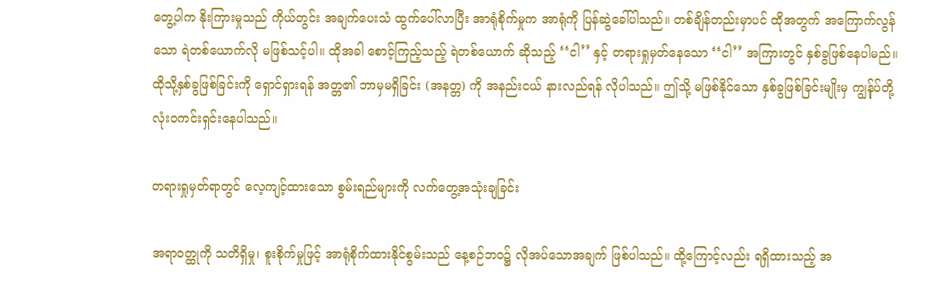တွေ့ပါက နိုးကြားမှုသည် ကိုယ်တွင်း အချက်ပေးသံ ထွက်ပေါ်လာပြီး အာရုံစိုက်မှုက အာရုံကို ပြန်ဆွဲခေါ်ပါသည်။ တစ်ချိန်တည်းမှာပင် ထိုအတွက် အကြောက်လွန်သော ရဲတစ်ယောက်လို မဖြစ်သင့်ပါ။ ထိုအခါ စောင့်ကြည့်သည့် ရဲတစ်ယောက် ဆိုသည့် ‘‘ငါ’’ နှင့် တရားရှုမှတ်နေသော ‘‘ငါ’’ အကြားတွင် နှစ်ခွဖြစ်နေပါမည်။ ထိုသို့နှစ်ခွဖြစ်ခြင်းကို ရှောင်ရှားရန် အတ္တ၏ ဘာမှမရှိခြင်း (အနတ္တ) ကို အနည်းငယ် နားလည်ရန် လိုပါသည်။ ဤသို့ မဖြစ်နိုင်သော နှစ်ခွဖြစ်ခြင်းမျိုးမှ ကျွန်ုပ်တို့ လုံးဝကင်းရှင်းနေပါသည်။

တရားရှုမှတ်ရာတွင် လေ့ကျင့်ထားသော စွမ်းရည်များကို လက်တွေ့အသုံးချခြင်း

အရာဝတ္ထုကို သတိရှိမှု၊ စူးစိုက်မှုဖြင့် အာရုံစိုက်ထားနိုင်စွမ်းသည် နေ့စဉ်ဘဝ၌ လိုအပ်သောအချက် ဖြစ်ပါသည်။ ထို့ကြောင့်လည်း ရရှိထားသည့် အ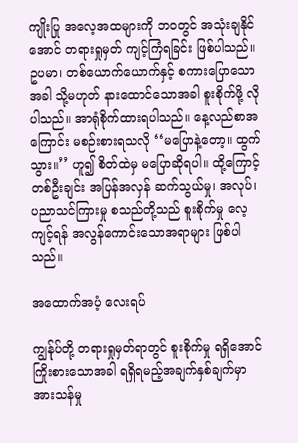ကျိုးပြု အလေ့အထများကို ဘဝတွင် အသုံးချနိုင်အောင် တရားရှုမှတ် ကျင့်ကြံရခြင်း ဖြစ်ပါသည်။ ဥပမာ၊ တစ်ယောက်ယောက်နှင့် စကားပြောသောအခါ သို့မဟုတ် နားထောင်သောအခါ စူးစိုက်ဖို့ လိုပါသည်။ အာရုံစိုက်ထားရပါသည်။ နေ့လည်စာအကြောင်း မစဉ်းစားရသလို ‘‘မပြောနဲ့တော့။ ထွက်သွား။’’ ဟူ၍ စိတ်ထဲမှ မပြောဆိုရပါ။ ထို့ကြောင့် တစ်ဦးချင်း အပြန်အလှန် ဆက်သွယ်မှု၊ အလုပ်၊ ပညာသင်ကြားမှု စသည်တို့သည် စူးစိုက်မှု လေ့ကျင့်ရန် အလွန်ကောင်းသောအရာများ ဖြစ်ပါသည်။

အထောက်အပံ့ လေးရပ်

ကျွန်ုပ်တို့ တရားရှုမှတ်ရာတွင် စူးစိုက်မှု ရရှိအောင် ကြိုးစားသောအခါ ရရှိရမည့်အချက်နှစ်ချက်မှာ အားသန်မှု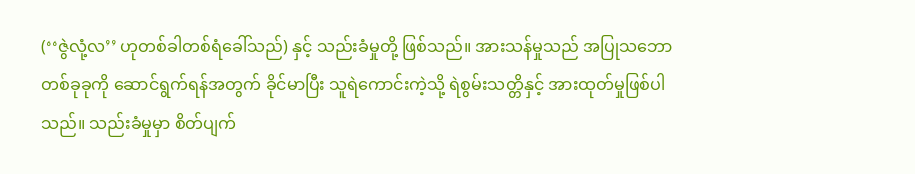(‘‘ဇွဲလုံ့လ’’ ဟုတစ်ခါတစ်ရံခေါ်သည်) နှင့် သည်းခံမှုတို့ ဖြစ်သည်။ အားသန်မှုသည် အပြုသဘော တစ်ခုခုကို ဆောင်ရွက်ရန်အတွက် ခိုင်မာပြီး သူရဲကောင်းကဲ့သို့ ရဲစွမ်းသတ္တိနှင့် အားထုတ်မှုဖြစ်ပါသည်။ သည်းခံမှုမှာ စိတ်ပျက်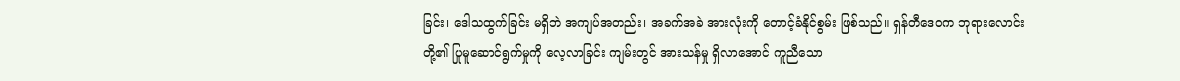ခြင်း၊ ဒေါသထွက်ခြင်း မရှိဘဲ အကျပ်အတည်း၊ အခက်အခဲ အားလုံးကို တောင့်ခံနိုင်စွမ်း ဖြစ်သည်။ ရှန်တီဒေဝက ဘုရားလောင်းတို့၏ ပြုမူဆောင်ရွက်မှုကို လေ့လာခြင်း ကျမ်းတွင် အားသန်မှု ရှိလာအောင် ကူညီသော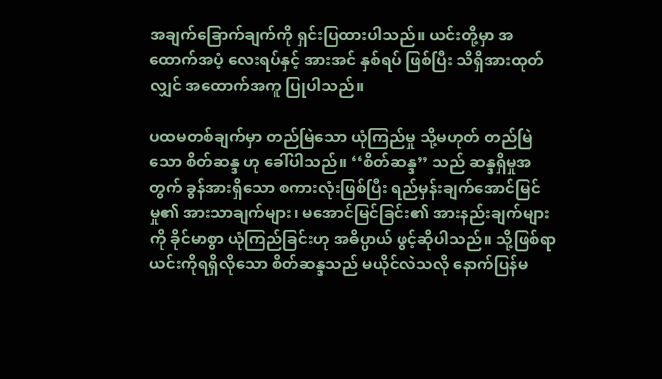အချက်ခြောက်ချက်ကို ရှင်းပြထားပါသည်။ ယင်းတို့မှာ အထောက်အပံ့ လေးရပ်နှင့် အားအင် နှစ်ရပ် ဖြစ်ပြီး သိရှိအားထုတ်လျှင် အထောက်အကူ ပြုပါသည်။

ပထမတစ်ချက်မှာ တည်မြဲသော ယုံကြည်မှု သို့မဟုတ် တည်မြဲသော စိတ်ဆန္ဒ ဟု ခေါ်ပါသည်။ ‘‘စိတ်ဆန္ဒ’’ သည် ဆန္ဒရှိမှုအတွက် ခွန်အားရှိသော စကားလုံးဖြစ်ပြီး ရည်မှန်းချက်အောင်မြင်မှု၏ အားသာချက်များ၊ မအောင်မြင်ခြင်း၏ အားနည်းချက်များကို ခိုင်မာစွာ ယုံကြည်ခြင်းဟု အဓိပ္ပာယ် ဖွင့်ဆိုပါသည်။ သို့ဖြစ်ရာ ယင်းကိုရရှိလိုသော စိတ်ဆန္ဒသည် မယိုင်လဲသလို နောက်ပြန်မ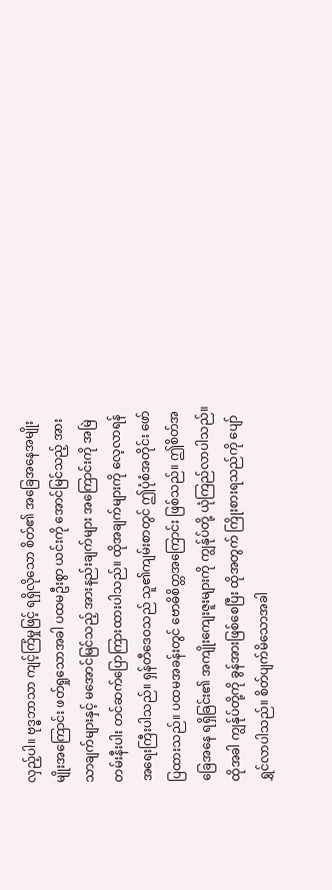လှည့်ပါ။ ဗုဒ္ဓဘာသာ ကျင့်ကြံမှုဖြင့် ရရှိလိုသော စိတ်၏ အခြေအနေအမျိုးမျိုးအကြောင်း ဖတ်ရှုသောအခါ ပထမဦးစွာ ယင်းကို အောင်မြင်သည့် အားသာချက်များနှင့် မအောင်မြင်သည့် အားနည်းချက်များ အကြောင်းကို အမြဲတမ်းနီးပါး တင်ဆက်ပြောကြားထားပါသည်။ ထိုအချက်များကို လေ့လာရန် အရေးကြီးပါသည်။ ရှန်တီဒေဝသည် သူ၏ကျမ်းစာတွင် ဤပုံစံအတိုင်း ဖော်ပြထားသည်။ ပထမအခန်းတွင် ဗောဓိစိတ္တအကြောင်း ဖြစ်သည်။ ဤစိတ်အခြေအနေ ရရှိခြင်း၏ အကျိုးကျေးဇူးများကို ကျွန်ုပ်တို့ ယုံကြည်လာပါသည်။ ထိုအခါ ကျွန်ုပ်တို့ကို ခွန်အားဖြစ်စေပြီး ထိုအတွက် ကြိုးစားရသည်ကို ပျော်ရွှင်လာပါသည်။ စိတ်ပျက်မိသောအခါ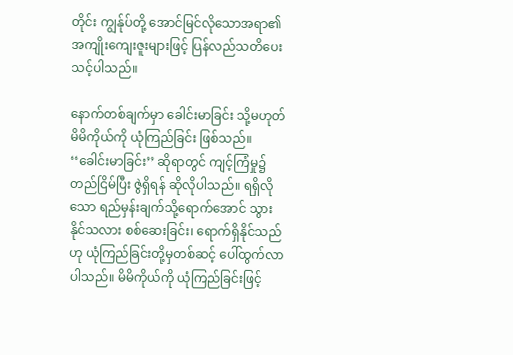တိုင်း ကျွန်ုပ်တို့ အောင်မြင်လိုသောအရာ၏ အကျိုးကျေးဇူးများဖြင့် ပြန်လည်သတိပေးသင့်ပါသည်။

နောက်တစ်ချက်မှာ ခေါင်းမာခြင်း သို့မဟုတ် မိမိကိုယ်ကို ယုံကြည်ခြင်း ဖြစ်သည်။ ‘‘ခေါင်းမာခြင်း’’ ဆိုရာတွင် ကျင့်ကြံမှု၌ တည်ငြိမ်ပြီး ဇွဲရှိရန် ဆိုလိုပါသည်။ ရရှိလိုသော ရည်မှန်းချက်သို့ရောက်အောင် သွားနိုင်သလား စစ်ဆေးခြင်း၊ ရောက်ရှိနိုင်သည်ဟု ယုံကြည်ခြင်းတို့မှတစ်ဆင့် ပေါ်ထွက်လာပါသည်။ မိမိကိုယ်ကို ယုံကြည်ခြင်းဖြင့်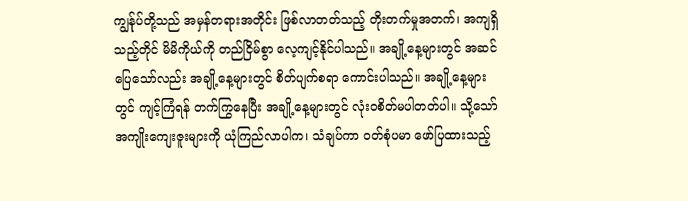ကျွန်ုပ်တို့သည် အမှန်တရားအတိုင်း ဖြစ်လာတတ်သည့် တိုးတက်မှုအတက်၊ အကျရှိသည့်တိုင် မိမိကိုယ်ကို တည်ငြိမ်စွာ လေ့ကျင့်နိုင်ပါသည်။ အချို့နေ့များတွင် အဆင်ပြေသော်လည်း အချို့နေ့များတွင် စိတ်ပျက်စရာ ကောင်းပါသည်။ အချို့နေ့များတွင် ကျင့်ကြံရန် တက်ကြွနေပြီး အချို့နေ့များတွင် လုံးဝစိတ်မပါတတ်ပါ။ သို့သော် အကျိုးကျေးဇူးများကို ယုံကြည်လာပါက၊ သံချပ်ကာ ဝတ်စုံပမာ ဖော်ပြထားသည့်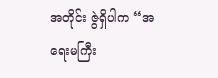အတိုင်း ဇွဲရှိပါက ‘‘အရေးမကြီး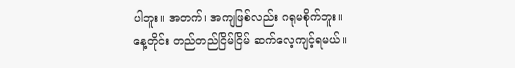ပါဘူး။ အတက်၊ အကျဖြစ်လည်း ဂရုမစိုက်ဘူး။ နေ့တိုင်း တည်တည်ငြိမ်ငြိမ် ဆက်လေ့ကျင့်ရမယ်။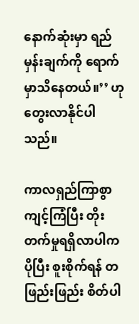နောက်ဆုံးမှာ ရည်မှန်းချက်ကို ရောက်မှာသိနေတယ်။’’ ဟု တွေးလာနိုင်ပါသည်။

ကာလရှည်ကြာစွာ ကျင့်ကြံပြီး တိုးတက်မှုရရှိလာပါက ပိုပြီး စူးစိုက်ရန် တဖြည်းဖြည်း စိတ်ပါ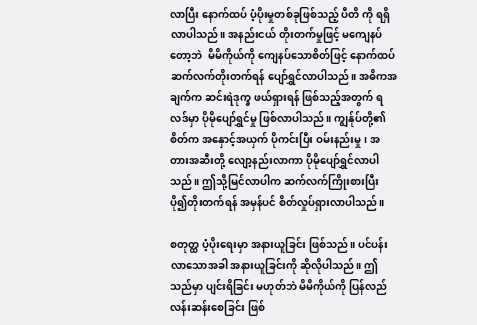လာပြီး နောက်ထပ် ပံ့ပိုးမှုတစ်ခုဖြစ်သည့် ပီတိ ကို ရရှိလာပါသည်။ အနည်းငယ် တိုးတက်မှုဖြင့် မကျေနပ်တော့ဘဲ  မိမိကိုယ်ကို ကျေနပ်သောစိတ်ဖြင့် နောက်ထပ် ဆက်လက်တိုးတက်ရန် ပျော်ရွှင်လာပါသည်။ အဓိကအချက်က ဆင်းရဲဒုက္ခ ဖယ်ရှားရန် ဖြစ်သည့်အတွက် ရလဒ်မှာ ပိုမိုပျော်ရွှင်မှု ဖြစ်လာပါသည်။ ကျွန်ုပ်တို့၏ စိတ်က အနှောင့်အယှက် ပိုကင်းပြီး ဝမ်းနည်းမှု၊ အတားအဆီးတို့ လျော့နည်းလာကာ ပိုမိုပျော်ရွှင်လာပါသည်။ ဤသို့မြင်လာပါက ဆက်လက်ကြိုးစားပြီး ပို၍တိုးတက်ရန် အမှန်ပင် စိတ်လှုပ်ရှားလာပါသည်။

စတုတ္ထ ပံ့ပိုးရေးမှာ အနားယူခြင်း ဖြစ်သည်။ ပင်ပန်းလာသောအခါ အနားယူခြင်းကို ဆိုလိုပါသည်။ ဤသည်မှာ ပျင်းရိခြင်း မဟုတ်ဘဲ မိမိကိုယ်ကို ပြန်လည်လန်းဆန်းစေခြင်း ဖြစ်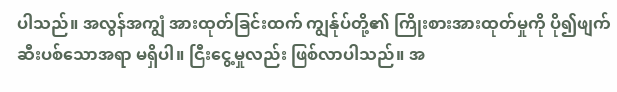ပါသည်။ အလွန်အကျွံ အားထုတ်ခြင်းထက် ကျွန်ုပ်တို့၏ ကြိုးစားအားထုတ်မှုကို ပို၍ဖျက်ဆီးပစ်သောအရာ မရှိပါ။ ငြီးငွေ့မှုလည်း ဖြစ်လာပါသည်။ အ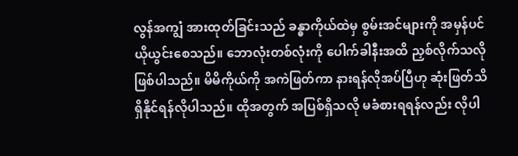လွန်အကျွံ အားထုတ်ခြင်းသည် ခန္ဓာကိုယ်ထဲမှ စွမ်းအင်များကို အမှန်ပင် ယိုယွင်းစေသည်။ ဘောလုံးတစ်လုံးကို ပေါက်ခါနီးအထိ ညှစ်လိုက်သလို ဖြစ်ပါသည်။ မိမိကိုယ်ကို အကဲဖြတ်ကာ နားရန်လိုအပ်ပြီဟု ဆုံးဖြတ်သိရှိနိုင်ရန်လိုပါသည်။ ထိုအတွက် အပြစ်ရှိသလို မခံစားရရန်လည်း လိုပါ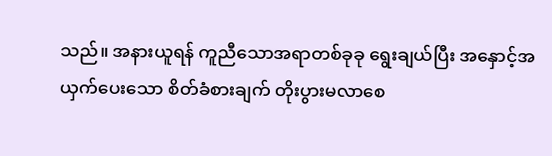သည်။ အနားယူရန် ကူညီသောအရာတစ်ခုခု ရွေးချယ်ပြီး အနှောင့်အယှက်ပေးသော စိတ်ခံစားချက် တိုးပွားမလာစေ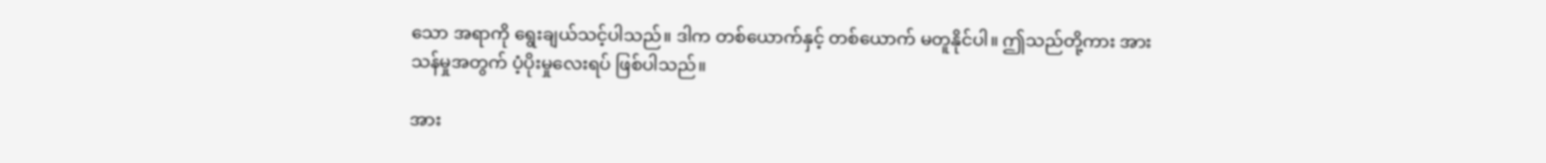သော အရာကို ရွေးချယ်သင့်ပါသည်။ ဒါက တစ်ယောက်နှင့် တစ်ယောက် မတူနိုင်ပါ။ ဤသည်တို့ကား အားသန်မှုအတွက် ပံ့ပိုးမှုလေးရပ် ဖြစ်ပါသည်။

အား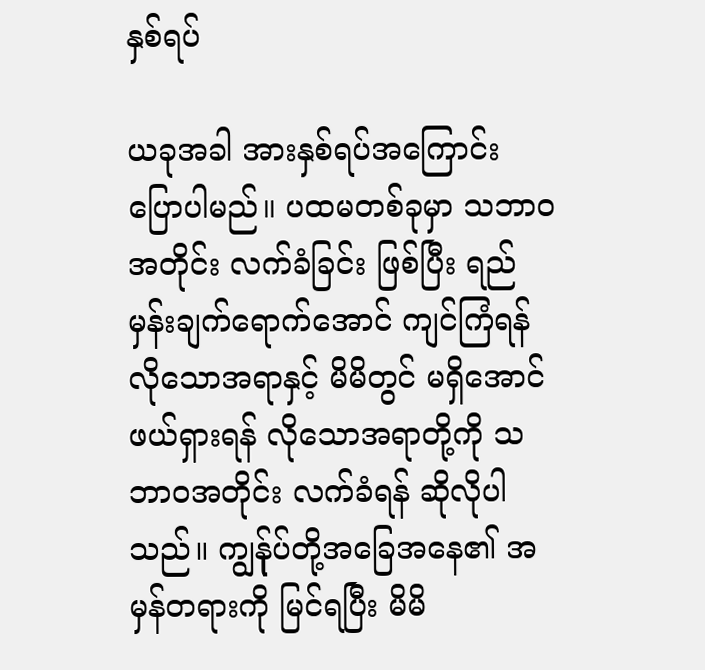နှစ်ရပ်

ယခုအခါ အားနှစ်ရပ်အကြောင်း ပြောပါမည်။ ပထမတစ်ခုမှာ သဘာဝအတိုင်း လက်ခံခြင်း ဖြစ်ပြီး ရည်မှန်းချက်ရောက်အောင် ကျင်ကြံရန် လိုသောအရာနှင့် မိမိတွင် မရှိအောင် ဖယ်ရှားရန် လိုသောအရာတို့ကို သဘာဝအတိုင်း လက်ခံရန် ဆိုလိုပါသည်။ ကျွန်ုပ်တို့အခြေအနေ၏ အမှန်တရားကို မြင်ရပြီး မိမိ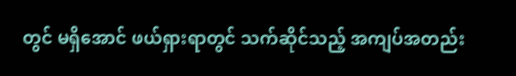တွင် မရှိအောင် ဖယ်ရှားရာတွင် သက်ဆိုင်သည့် အကျပ်အတည်း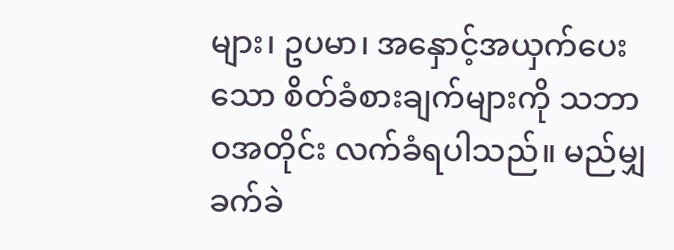များ၊ ဥပမာ၊ အနှောင့်အယှက်ပေးသော စိတ်ခံစားချက်များကို သဘာဝအတိုင်း လက်ခံရပါသည်။ မည်မျှ ခက်ခဲ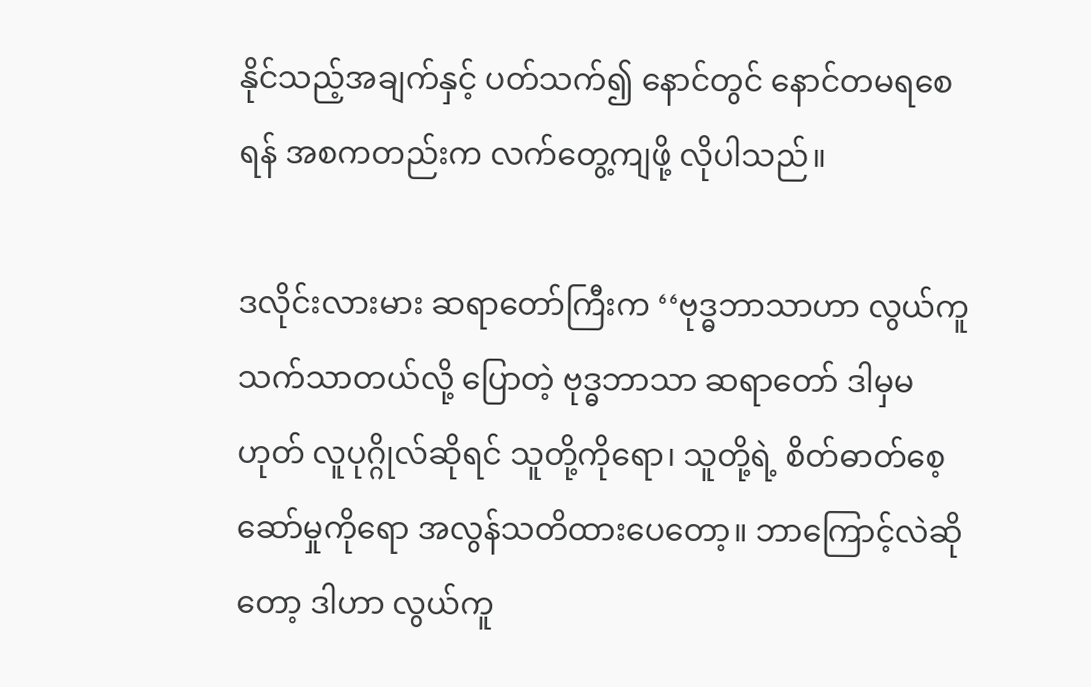နိုင်သည့်အချက်နှင့် ပတ်သက်၍ နောင်တွင် နောင်တမရစေရန် အစကတည်းက လက်တွေ့ကျဖို့ လိုပါသည်။

ဒလိုင်းလားမား ဆရာတော်ကြီးက ‘‘ဗုဒ္ဓဘာသာဟာ လွယ်ကူသက်သာတယ်လို့ ပြောတဲ့ ဗုဒ္ဓဘာသာ ဆရာတော် ဒါမှမဟုတ် လူပုဂ္ဂိုလ်ဆိုရင် သူတို့ကိုရော၊ သူတို့ရဲ့ စိတ်ဓာတ်စေ့ဆော်မှုကိုရော အလွန်သတိထားပေတော့။ ဘာကြောင့်လဲဆိုတော့ ဒါဟာ လွယ်ကူ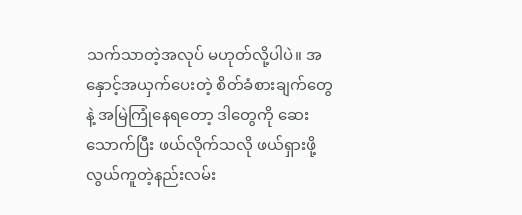သက်သာတဲ့အလုပ် မဟုတ်လို့ပါပဲ။ အနှောင့်အယှက်ပေးတဲ့ စိတ်ခံစားချက်တွေနဲ့ အမြဲကြုံနေရတော့ ဒါတွေကို ဆေးသောက်ပြီး ဖယ်လိုက်သလို ဖယ်ရှားဖို့ လွယ်ကူတဲ့နည်းလမ်း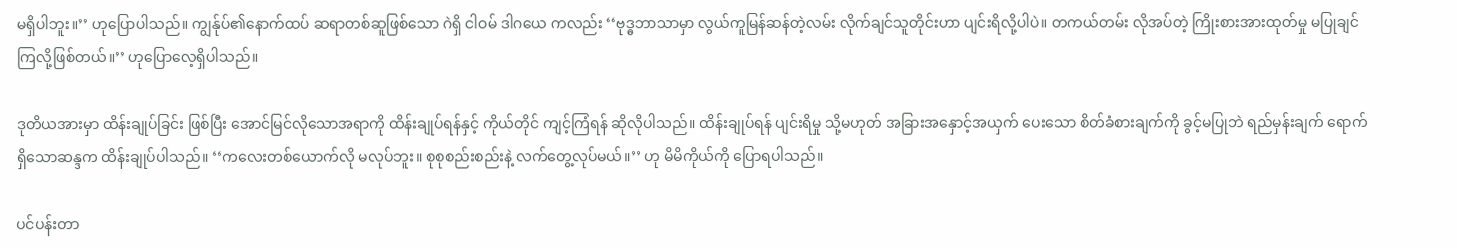မရှိပါဘူး။’’ ဟုပြောပါသည်။ ကျွန်ုပ်၏နောက်ထပ် ဆရာတစ်ဆူဖြစ်သော ဂဲရှိ ငါဝမ် ဒါဂယေ ကလည်း ‘‘ဗုဒ္ဓဘာသာမှာ လွယ်ကူမြန်ဆန်တဲ့လမ်း လိုက်ချင်သူတိုင်းဟာ ပျင်းရိလို့ပါပဲ။ တကယ်တမ်း လိုအပ်တဲ့ ကြိုးစားအားထုတ်မှု မပြုချင်ကြလို့ဖြစ်တယ်။’’ ဟုပြောလေ့ရှိပါသည်။

ဒုတိယအားမှာ ထိန်းချုပ်ခြင်း ဖြစ်ပြီး အောင်မြင်လိုသောအရာကို ထိန်းချုပ်ရန်နှင့် ကိုယ်တိုင် ကျင့်ကြံရန် ဆိုလိုပါသည်။ ထိန်းချုပ်ရန် ပျင်းရိမှု သို့မဟုတ် အခြားအနှောင့်အယှက် ပေးသော စိတ်ခံစားချက်ကို ခွင့်မပြုဘဲ ရည်မှန်းချက် ရောက်ရှိသောဆန္ဒက ထိန်းချုပ်ပါသည်။ ‘‘ကလေးတစ်ယောက်လို မလုပ်ဘူး။ စုစုစည်းစည်းနဲ့ လက်တွေ့လုပ်မယ်။’’ ဟု မိမိကိုယ်ကို ပြောရပါသည်။

ပင်ပန်းတာ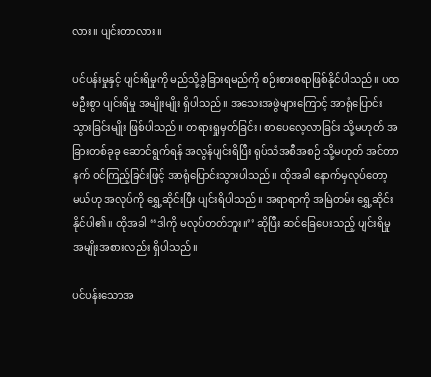လား။ ပျင်းတာလား။

ပင်ပန်းမှုနှင့် ပျင်းရိမှုကို မည်သို့ခွဲခြားရမည်ကို စဉ်းစားစရာဖြစ်နိုင်ပါသည်။ ပထမဦးစွာ ပျင်းရိမှု အမျိုးမျိုး ရှိပါသည်။ အသေးအဖွဲများကြောင့် အာရုံပြောင်းသွားခြင်းမျိုး ဖြစ်ပါသည်။ တရားရှုမှတ်ခြင်း၊ စာပေလေ့လာခြင်း သို့မဟုတ် အခြားတစ်ခုခု ဆောင်ရွက်ရန် အလွန်ပျင်းရိပြီး ရုပ်သံအစီအစဉ် သို့မဟုတ် အင်တာနက် ဝင်ကြည့်ခြင်းဖြင့် အာရုံပြောင်းသွားပါသည်။ ထိုအခါ နောက်မှလုပ်တော့မယ်ဟု အလုပ်ကို ရွှေ့ဆိုင်းပြီး ပျင်းရိပါသည်။ အရာရာကို အမြဲတမ်း ရွှေ့ဆိုင်းနိုင်ပါ၏။ ထိုအခါ ‘‘ဒါကို မလုပ်တတ်ဘူး။’’ ဆိုပြီး ဆင်ခြေပေးသည့် ပျင်းရိမှု အမျိုးအစားလည်း ရှိပါသည်။

ပင်ပန်းသောအ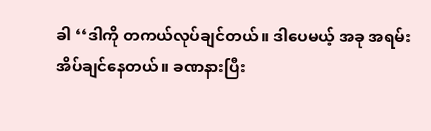ခါ ‘‘ဒါကို တကယ်လုပ်ချင်တယ်။ ဒါပေမယ့် အခု အရမ်းအိပ်ချင်နေတယ်။ ခဏနားပြီး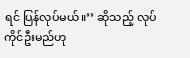ရင် ပြန်လုပ်မယ်။’’ ဆိုသည့် လုပ်ကိုင်ဦးမည်ဟု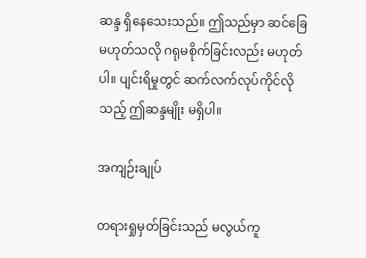ဆန္ဒ ရှိနေသေးသည်။ ဤသည်မှာ ဆင်ခြေမဟုတ်သလို ဂရုမစိုက်ခြင်းလည်း မဟုတ်ပါ။ ပျင်းရိမှုတွင် ဆက်လက်လုပ်ကိုင်လိုသည့် ဤဆန္ဒမျိုး မရှိပါ။

အကျဉ်းချုပ်

တရားရှုမှတ်ခြင်းသည် မလွယ်ကူ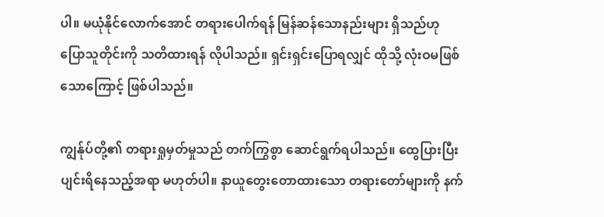ပါ။ မယုံနိုင်လောက်အောင် တရားပေါက်ရန် မြန်ဆန်သောနည်းများ ရှိသည်ဟု ပြောသူတိုင်းကို သတိထားရန် လိုပါသည်။ ရှင်းရှင်းပြောရလျှင် ထိုသို့ လုံးဝမဖြစ်သောကြောင့် ဖြစ်ပါသည်။

ကျွန်ုပ်တို့၏ တရားရှုမှတ်မှုသည် တက်ကြွစွာ ဆောင်ရွက်ရပါသည်။ ထွေပြားပြီး ပျင်းရိနေသည့်အရာ မဟုတ်ပါ။ နာယူတွေးတောထားသော တရားတော်များကို နက်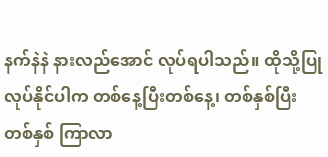နက်နဲနဲ နားလည်အောင် လုပ်ရပါသည်။ ထိုသို့ပြုလုပ်နိုင်ပါက တစ်နေ့ပြီးတစ်နေ့၊ တစ်နှစ်ပြီးတစ်နှစ် ကြာလာ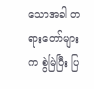သောအခါ တရားတော်များက စွဲမြဲပြီး ပြ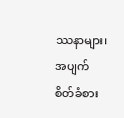ဿနာများ၊ အပျက်စိတ်ခံစား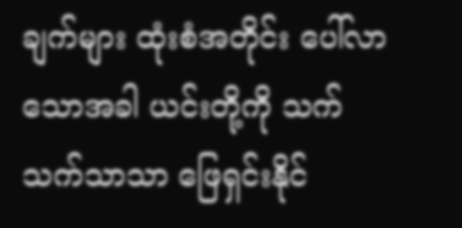ချက်များ ထုံးစံအတိုင်း ပေါ်လာသောအခါ ယင်းတို့ကို သက်သက်သာသာ ဖြေရှင်းနိုင်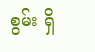စွမ်း ရှိ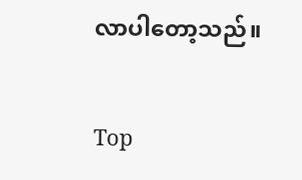လာပါတော့သည်။

Top